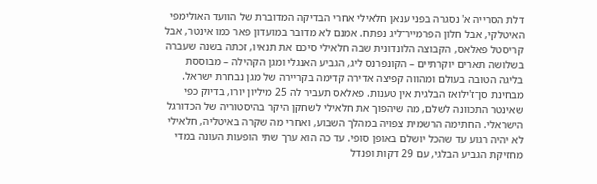דלת הסרייה א' נסגרה בפני ענאן חלאילי אחרי הבדיקה המדוברת של הוועד האולימפי האיטלקי, אבל חלון הפרמייר־ליג נפתח. אמנם לא מדובר במועדון פאר כמו אינטר, אבל קריסטל פאלאס, הקבוצה הלונדונית שבה חלאילי סיכם את תנאיו, זכתה בשנה שעברה בשלושה תארים יוקרתיים – הקונפרנס ליג, הגביע האנגלי ומגן הקהילה – מבוססת בליגה הטובה בעולם ומהווה קפיצה אדירה קדימה בקריירה של מגן נבחרת ישראל.
מבחינת סן־ז'ילואז הבלגית אין טענות. פאלאס תעביר לה 25 מיליון יורו, בדיוק כפי שאינטר התכוונה לשלם, מה שיהפוך את חלאילי לשחקן היקר בהיסטוריה של הכדורגל הישראלי. החתימה הרשמית צפויה במהלך השבוע, ואחרי מה שקרה באיטליה, חלאילי לא יהיה רגוע עד שהכל יושלם באופן סופי. עד כה הוא ערך שתי הופעות העונה במדי מחזיקת הגביע הבלגי, עם 29 דקות ופנדל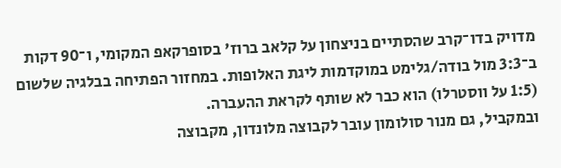מדויק בדו־קרב שהסתיים בניצחון על קלאב ברוז' בסופרקאפ המקומי, ו־90 דקות ב־3:3 מול בודה/גלימט במוקדמות ליגת האלופות. במחזור הפתיחה בבלגיה שלשום (1:5 על ווסטרלו) הוא כבר לא שותף לקראת ההעברה.
ובמקביל, גם מנור סולומון עובר לקבוצה מלונדון, מקבוצה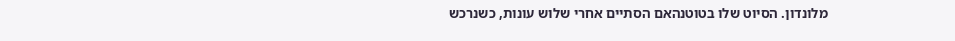מלונדון. הסיוט שלו בטוטנהאם הסתיים אחרי שלוש עונות, כשנרכש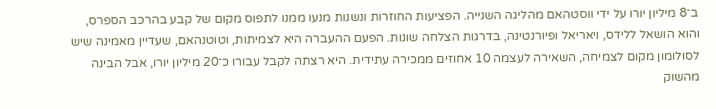ב־8 מיליון יורו על ידי ווסטהאם מהליגה השנייה. הפציעות החוזרות ונשנות מנעו ממנו לתפוס מקום של קבע בהרכב הספרס, והוא הושאל ללידס, ויאריאל ופיורנטינה, בדרגות הצלחה שונות. הפעם ההעברה היא לצמיתות, וטוטנהאם, שעדיין מאמינה שיש לסולומון מקום לצמיחה, השאירה לעצמה 10 אחוזים ממכירה עתידית. היא רצתה לקבל עבורו כ־20 מיליון יורו, אבל הבינה מהשוק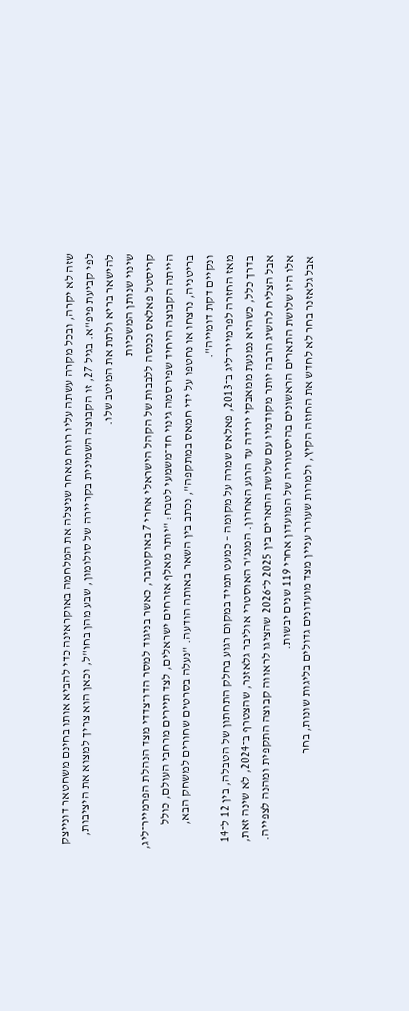שזה לא יקרה, ובכל מקרה עשתה עליו רווח מאחר שניצלה את המלחמה באוקראינה כדי להביא אותו בחינם משחטאר דונייצק לפי קביעת פיפ"א. בגיל 27, זו הקבוצה השמינית בקריירה של סולומון, שבע מהן בחו"ל, וכאן הוא צריך למצוא את היציבות, להישאר בריא ולתת את המיטב שלו.
שינוי שנותן המשכיות
קריסטל פאלאס נכנסה ללבבות של הקהל הישראלי אחרי 7 באוקטובר, כאשר בניגוד למסר הדו־צדדי מצד הנהלת הפרמייר־ליג, הייתה הקבוצה היחיד שפירסמה גינוי חד־משמעי לטבח: "יותר מאלף אזרחים ישראלים, לצד תיירים מרחבי העולם, כולל בריטניה, נרצחו או נחטפו על ידי חמאס במתקפה", נכתב בין השאר באותה הודעה. "נעלה בסרטים שחורים למשחק הבא, ונקיים דקת דומייה".
מאז החזרה לפרמייר־ליג ב־2013, פאלאס שמרה על מקומה – כמעט תמיד במקום רגוע בחלק התחתון של הטבלה, בין 12 ל־14 בדרך כלל, כשהיא נמנעת ממאבקי ירידה עד הרגע האחרון. המנג'ר האוסטרי אוליבר גלאזנר, שהצטרף ב־2024, לא שינה זאת, אבל הצליח להשיג הרבה יותר מקודמיו עם שלושת התארים בין 2025 ל־2026 שהציגו לראווה קבוצה התקפית ומהנה לצפייה. אלו היו שלושת התארים הראשונים בהיסטוריה של המועדון אחרי 119 שנים יבשות.
אבל גלאזנר בחר לא לחדש את החוזה הקיץ, ולמרות שעורר עניין מצד מועדונים גדולים בליגות שונות, בחר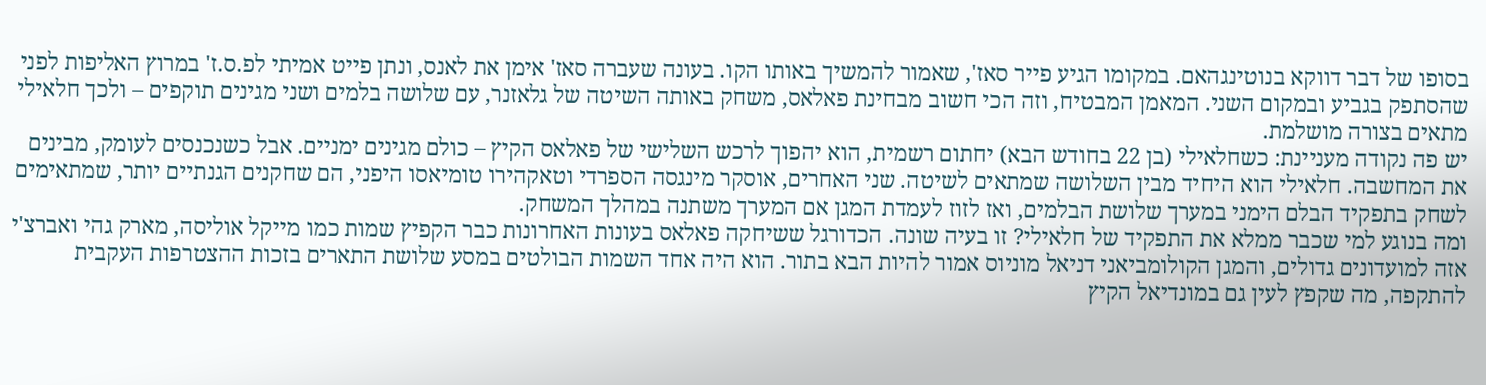בסופו של דבר דווקא בנוטינגהאם. במקומו הגיע פייר סאז', שאמור להמשיך באותו הקו. בעונה שעברה סאז' אימן את לאנס, ונתן פייט אמיתי לפ.ס.ז' במרוץ האליפות לפני שהסתפק בגביע ובמקום השני. המאמן המבטיח, וזה הכי חשוב מבחינת פאלאס, משחק באותה השיטה של גלאזנר, עם שלושה בלמים ושני מגינים תוקפים – ולכך חלאילי מתאים בצורה מושלמת.
יש פה נקודה מעניינת: כשחלאילי (בן 22 בחודש הבא) יחתום רשמית, הוא יהפוך לרכש השלישי של פאלאס הקיץ – כולם מגינים ימניים. אבל כשנכנסים לעומק, מבינים את המחשבה. חלאילי הוא היחיד מבין השלושה שמתאים לשיטה. שני האחרים, אוסקר מינגסה הספרדי וטאקהירו טומיאסו היפני, הם שחקנים הגנתיים יותר, שמתאימים לשחק בתפקיד הבלם הימני במערך שלושת הבלמים, ואז לזוז לעמדת המגן אם המערך משתנה במהלך המשחק.
ומה בנוגע למי שכבר ממלא את התפקיד של חלאילי? זו בעיה שונה. הכדורגל ששיחקה פאלאס בעונות האחרונות כבר הקפיץ שמות כמו מייקל אוליסה, מארק גהי ואברצ'י אזה למועדונים גדולים, והמגן הקולומביאני דניאל מוניוס אמור להיות הבא בתור. הוא היה אחד השמות הבולטים במסע שלושת התארים בזכות ההצטרפות העקבית להתקפה, מה שקפץ לעין גם במונדיאל הקיץ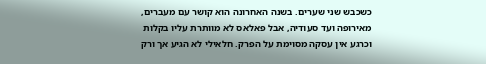כשכבש שני שערים. בשנה האחרונה הוא קושר עם מעברים, מאירופה ועד סעודיה, אבל פאלאס לא מוותרת עליו בקלות וכרגע אין עסקה מסוימת על הפרק. חלאילי לא הגיע אך ורק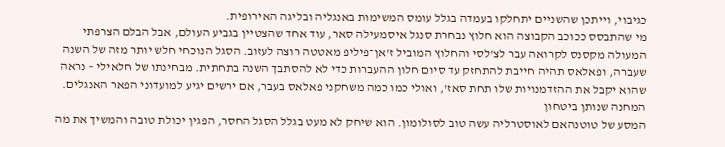כגיבוי, וייתכן שהשניים יתחלקו בעמדה בגלל עומס המשימות באנגליה ובליגה האירופית.
מי שהתבסס ככוכב הקבוצה הוא חלוץ נבחרת סנגל איסמעילה סאר, עוד אחד שהצטיין בגביע העולם, אבל הבלם הצרפתי המעולה מקסנס לקרואה עבר לצ'לסי והחלוץ המוביל ז'אן־פיליפ מאטטה רוצה לעזוב. הסגל הנוכחי חלש יותר מזה של השנה שעברה, ופאלאס תהיה חייבת להתחזק עד סיום חלון ההעברות כדי לא להסתבך השנה בתחתית. מבחינתו של חלאילי – נראה שהוא יקבל את ההזדמנויות שלו תחת סאז', ואולי כמו כמה משחקני פאלאס בעבר, אם ירשים יגיע למועדוני הפאר האנגלים.
המחנה שנותן ביטחון
המסע של טוטנהאם לאוסטרליה עשה טוב לסולומון. הוא שיחק לא מעט בגלל הסגל החסר, הפגין יכולת טובה והמשיך את מה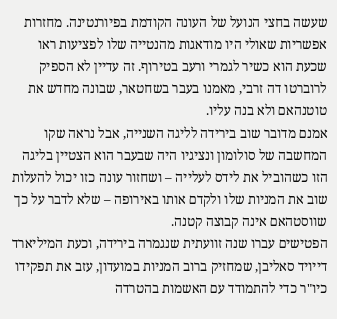שעשה בחצי הנועל של העונה הקודמת בפיורנטינה. מחזרות אפשריות שאולי היו מודאגות מהנטייה שלו לפציעות ראו שכעת הוא כשיר לגמרי ורעב בטירוף. זה עדיין לא הספיק לרוברטו דה זרבי, מאמנו בעבר בשחטאר, שבונה מחדש את טוטנהאם ולא בנה עליו.
אמנם מדובר שוב בירידה לליגה השנייה, אבל נראה שקו המחשבה של סולומון ונציגיו היה שבעבר הוא הצטיין בליגה הזו כשהוביל את לידס לעלייה – ושחזור עונה כזו יכול להעלות שוב את המניות שלו ולקדם אותו באירופה – שלא לדבר על כך שווסטהאם אינה קבוצה קטנה.
הפטישים עברו שנה זוועתית שנגמרה בירידה, וכעת המיליארד דייויד סאליבן, שמחזיק ברוב המניות במועדון, עזב את תפקידו כיו"ר כדי להתמודד עם האשמות בהטרדה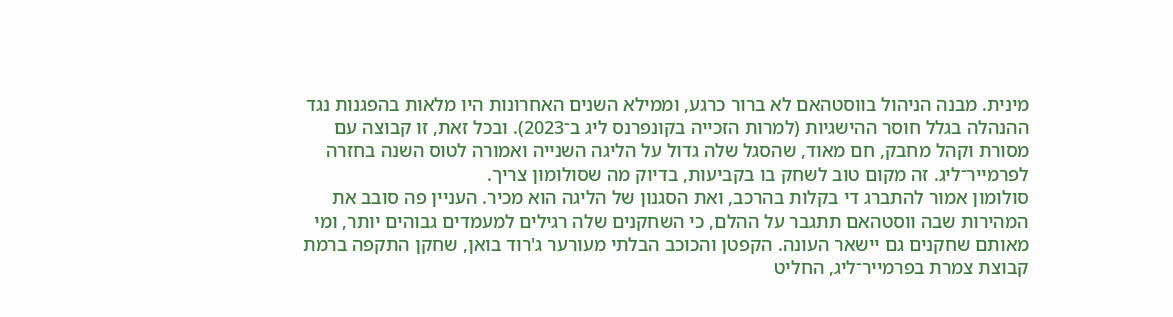מינית. מבנה הניהול בווסטהאם לא ברור כרגע, וממילא השנים האחרונות היו מלאות בהפגנות נגד ההנהלה בגלל חוסר ההישגיות (למרות הזכייה בקונפרנס ליג ב־2023). ובכל זאת, זו קבוצה עם מסורת וקהל מחבק, חם מאוד, שהסגל שלה גדול על הליגה השנייה ואמורה לטוס השנה בחזרה לפרמייר־ליג. זה מקום טוב לשחק בו בקביעות, בדיוק מה שסולומון צריך.
סולומון אמור להתברג די בקלות בהרכב, ואת הסגנון של הליגה הוא מכיר. העניין פה סובב את המהירות שבה ווסטהאם תתגבר על ההלם, כי השחקנים שלה רגילים למעמדים גבוהים יותר, ומי מאותם שחקנים גם יישאר העונה. הקפטן והכוכב הבלתי מעורער ג'רוד בואן, שחקן התקפה ברמת קבוצת צמרת בפרמייר־ליג, החליט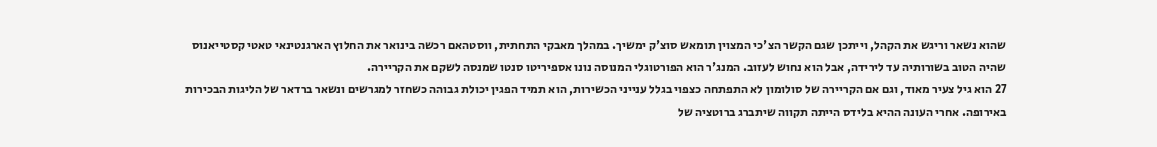שהוא נשאר וריגש את הקהל, וייתכן שגם הקשר הצ'כי המצוין תומאש סוצ'ק ימשיך. במהלך מאבקי התחתית, ווסטהאם רכשה בינואר את החלוץ הארגנטינאי טאטי קסטייאנוס שהיה הטוב בשורותיה עד לירידה, אבל הוא נחוש לעזוב. המנג'ר הוא הפורטוגלי המנוסה נונו אספיריטו סנטו שמנסה לשקם את הקריירה.
27 הוא גיל צעיר מאוד, וגם אם הקריירה של סולומון לא התפתחה כצפוי בגלל ענייני הכשירות, הוא תמיד הפגין יכולת גבוהה כשחזר למגרשים ונשאר ברדאר של הליגות הבכירות באירופה. אחרי העונה ההיא בלידס הייתה תקווה שיתברג ברוטציה של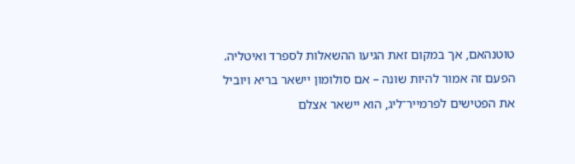טוטנהאם, אך במקום זאת הגיעו ההשאלות לספרד ואיטליה. הפעם זה אמור להיות שונה – אם סולומון יישאר בריא ויוביל את הפטישים לפרמייר־ליג, הוא יישאר אצלם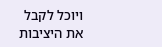ויוכל לקבל את היציבות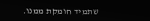שתמיד חומקת ממנו.